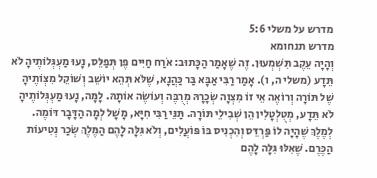מדרש על משלי 5:6
מדרש תנחומא
וְהָיָה עֵקֶב תִּשְׁמְעוּן. זֶה שֶׁאָמַר הַכָּתוּב: אֹרַח חַיִּים פֶּן תְּפַלֵּס, נָעוּ מַעְגְּלוֹתֶיהָ לֹא תֵּדָע (משלי ה, ו). אָמַר רַבִּי אַבָּא בַּר כַּהֲנָא, שֶׁלֹּא תְּהֵא יוֹשֵׁב וְשׁוֹקֵל מִצְוֹתֶיהָ שֶׁל תּוֹרָה וְרוֹאֶה אֵי זוֹ מִצְוָה שְׂכָרָהּ מְרֻבֶּה וְעוֹשֶׂה אוֹתָהּ. לָמָּה, נָעוּ מַעְגְּלוֹתֶיהָ לֹא תֵּדָע, מְטֻלְטָלִין הֵן שְׁבִילֵי תּוֹרָה. תַּנֵּי רַבִּי חִיָּא, מָשָׁל לְמָה הַדָּבָר דּוֹמֶה. לְמֶלֶךְ שֶׁהָיָה לוֹ פַּרְדֵּס וְהִכְנִיס בּוֹ פּוֹעֲלִים, וְלֹא גִּלָּה לָהֶם הַמֶּלֶךְ שְׂכַר נְטִיעוֹת הַכֶּרֶם. שֶׁאִלּוּ גִּלָּה לָהֶם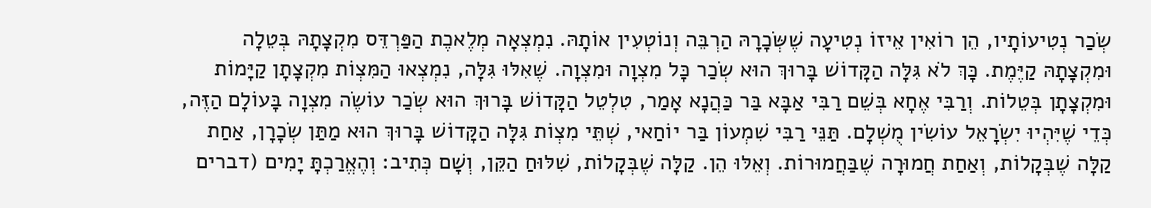שְׂכַר נְטִיעוֹתָיו, הֵן רוֹאִין אֵיזוֹ נְטִיעָה שֶׁשְּׂכָרָהּ הַרְבֵּה וְנוֹטְעִין אוֹתָהּ. נִמְצְאָה מְלֶאכֶת הַפַּרְדֵּס מִקְצָתָהּ בְּטֵלָה וּמִקְצָתָהּ קַיֶּמֶת. כָּךְ לֹא גִּלָּה הַקָּדוֹשׁ בָּרוּךְ הוּא שְׂכַר כָּל מִצְוָה וּמִצְוָה. שֶׁאִלּוּ גִּלָּה, נִמְצְאוּ הַמִּצְוֹת מִקְצָתָן קַיָּמוֹת וּמִקְצָתָן בְּטֵלוֹת. וְרַבִּי אֶחָא בְּשֵׁם רַבִּי אַבָּא בַּר כַּהֲנָא אָמַר, טִלְטֵל הַקָּדוֹשׁ בָּרוּךְ הוּא שְׂכַר עוֹשֶׂה מִצְוָה בָּעוֹלָם הַזֶּה, כְּדֵי שֶׁיִּהְיוּ יִשְׂרָאֵל עוֹשִׂין מֻשְׁלָם. תַּנֵּי רַבִּי שִׁמְעוֹן בַּר יוֹחַאי, שְׁתֵּי מִצְוֹת גִּלָּה הַקָּדוֹשׁ בָּרוּךְ הוּא מַתַּן שְׂכָרָן, אַחַת קַלָּה שֶׁבְּקָלוֹת, וְאַחַת חֲמוּרָה שֶׁבַּחֲמוּרוֹת. וְאֵלּוּ הֵן. קַלָּה שֶׁבְּקָלוֹת, שִׁלּוּחַ הַקֵּן, וְשָׁם כְּתִיב: וְהֶאֱרַכְתָּ יָמִים (דברים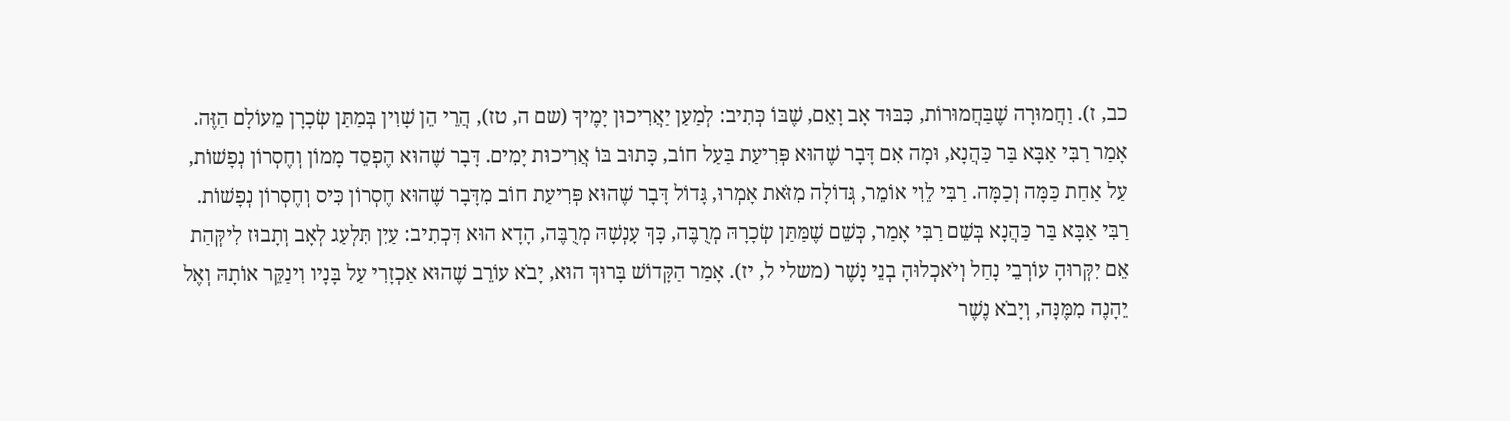כב, ז). וַחֲמוּרָה שֶׁבַּחֲמוּרוֹת, כִּבּוּד אָב וָאֵם, שֶׁבּוֹ כְּתִיב: לְמַעַן יַאֲרִיכוּן יָמֶיךָ (שם ה, טז), הֲרֵי הֵן שָׁוִין בְּמַתַּן שְׂכָרָן מֵעוֹלָם הַזֶּה. אָמַר רַבִּי אַבָּא בַּר כַּהֲנָא, וּמָה אִם דָּבָר שֶׁהוּא פְּרִיעַת בַּעַל חוֹב, כָּתוּב בּוֹ אֲרִיכוּת יָמִים. דָּבָר שֶׁהוּא הֶפְסֵד מָמוֹן וְחֶסְרוֹן נְפָשׁוֹת, עַל אַחַת כַּמָּה וְכַמָּה. רַבִּי לֵוִי אוֹמֵר, גְּדוֹלָה מִזֹּאת אָמְרוּ, גָּדוֹל דָּבָר שֶׁהוּא פְּרִיעַת חוֹב מִדָּבָר שֶׁהוּא חֶסְרוֹן כִּיס וְחֶסְרוֹן נְפָשׁוֹת. רַבִּי אַבָּא בַּר כַּהֲנָא בְּשֵׁם רַבִּי אָמַר, כְּשֵׁם שֶׁמַּתַּן שְׂכָרָהּ מְרֻבֶּה, כָּךְ עָנְשָׁהּ מְרֻבֶּה, הָדָא הוּא דִּכְתִיב: עַיִן תִּלְעַג לְאָב וְתָבוּז לִיקְּהַת אֵם יִקְּרוּהָ עוֹרְבֵי נָחַל וְיֹאכְלוּהָ בְנֵי נָשֶׁר (משלי ל, יז). אָמַר הַקָּדוֹשׁ בָּרוּךְ הוּא, יָבֹא עוֹרֵב שֶׁהוּא אַכְזָרִי עַל בָּנָיו וִינַקֵּר אוֹתָהּ וְאֶל יֵהָנֶה מִמֶּנָּה, וְיָבֹא נֶשֶׁר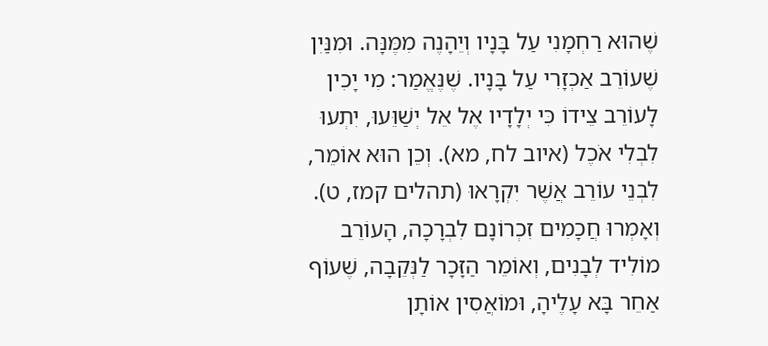שֶׁהוּא רַחְמָנִי עַל בָּנָיו וְיֵהָנֶה מִמֶּנָּה. וּמִנַּיִן שֶׁעוֹרֵב אַכְזָרִי עַל בָּנָיו. שֶׁנֶּאֱמַר: מִי יָכִין לָעוֹרֵב צֵידוֹ כִּי יְלָדָיו אֶל אֵל יְשַׁוֵּעוּ, יִתְעוּ לִבְלִי אֹכֶל (איוב לח, מא). וְכֵן הוּא אוֹמֵר, לִבְנֵי עוֹרֵב אֲשֶׁר יִקְרָאוּ (תהלים קמז, ט). וְאָמְרוּ חֲכָמִים זִכְרוֹנָם לִבְרָכָה, הָעוֹרֵב מוֹלִיד לְבָנִים, וְאוֹמֵר הַזָּכָר לַנְּקֵבָה, שֶׁעוֹף אַחֵר בָּא עָלֶיהָ, וּמוֹאֲסִין אוֹתָן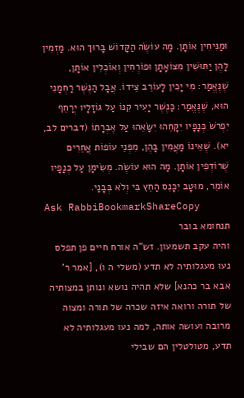וּמַנִּיחִין אוֹתָן. מָה עוֹשֶׂה הַקָּדוֹשׁ בָּרוּךְ הוּא. מַזְמִין לָהֶן יַתּוּשִׁין מִצּוֹאָתָן וּפוֹרְחִין וְאוֹכְלִין אוֹתָן, שֶׁנֶּאֱמַר: מִי יָכִין לָעוֹרֵב צֵידוֹ. אֲבָל הַנֶּשֶׁר רַחְמָנִי הוּא, שֶׁנֶּאֱמַר: כַּנֶּשֶׁר יָעִיר קִנּוֹ עַל גּוֹזָלָיו יְרַחֵף יִפְרֹשׂ כְּנָפָיו יִקָּחֵהוּ יִשָּׂאֵהוּ עַל אֶבְרָתוֹ (דברים לב, יא). שֶׁאֵינוֹ מַאֲמִין בָּהֶן, מִפְּנֵי עוֹפוֹת אֲחֵרִים שֶׁרוֹדְפִין אוֹתָן. מַה הוּא עוֹשֶׂה. מְשִׂימָן עַל כְּנָפָיו אוֹמֵר, מוּטָב יִכָּנֵס הַחֵץ בִּי וְלֹא בְּבָנַי.
Ask RabbiBookmarkShareCopy
תנחומא בובר
והיה עקב תשמעון. זש"ה אורח חיים פן תפלס נעו מעגלותיה לא תדע (משלי ה ו), [אמר ר' אבא בר כהנא] שלא תהיה נושא ונותן במצותיה של תורה ורואה איזה שכרה של תורה ומצוה מרובה ועושה אותה, למה נעו מעגלותיה לא תדע, מטולטלין הם שבילי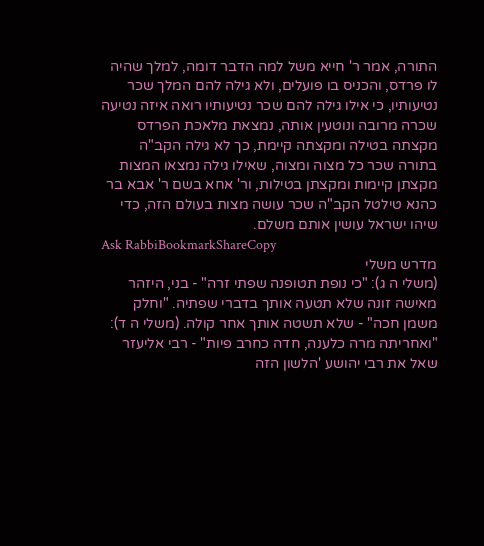התורה, אמר ר' חייא משל למה הדבר דומה, למלך שהיה לו פרדס, והכניס בו פועלים, ולא גילה להם המלך שכר נטיעותיו, כי אילו גילה להם שכר נטיעותיו רואה איזה נטיעה שכרה מרובה ונוטעין אותה, נמצאת מלאכת הפרדס מקצתה בטילה ומקצתה קיימת, כך לא גילה הקב"ה בתורה שכר כל מצוה ומצוה, שאילו גילה נמצאו המצות מקצתן קיימות ומקצתן בטילות, ור' אחא בשם ר' אבא בר כהנא טילטל הקב"ה שכר עושה מצות בעולם הזה, כדי שיהו ישראל עושין אותם משלם.
Ask RabbiBookmarkShareCopy
מדרש משלי
(משלי ה ג): "כי נופת תטופנה שפתי זרה" - בני, היזהר מאישה זונה שלא תטעה אותך בדברי שפתיה. "וחלק משמן חכה" - שלא תשטה אותך אחר קולה. (משלי ה ד): "ואחריתה מרה כלענה, חדה כחרב פיות" - רבי אליעזר שאל את רבי יהושע 'הלשון הזה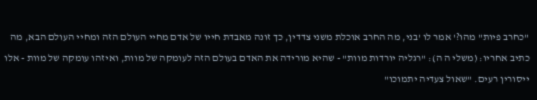"כחרב פיות" מהו?' אמר לו 'בני, מה החרב אוכלת משני צדדין, כך זונה מאבדת חייו של אדם מחיי העולם הזה ומחיי העולם הבא, מה כתיב אחריו: (משלי ה ה): "רגליה יורדות מוות" - שהיא מורידה את האדם בעולם הזה לעומקה של מוות, ואיזהו עומקה של מוות - אלו ייסורין רעים. "שאול צעדיה יתמוכו"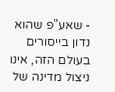- שאע"פ שהוא נדון בייסורים בעולם הזה, אינו ניצול מדינה של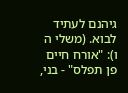גיהנם לעתיד לבוא. (משלי ה ו): "אורח חיים פן תפלס" - בני,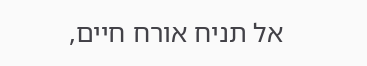אל תניח אורח חיים,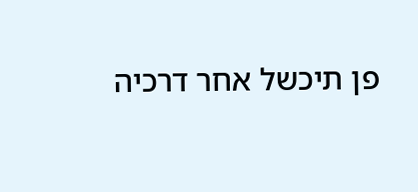פן תיכשל אחר דרכיה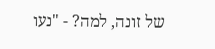של זונה, למה? - "נעו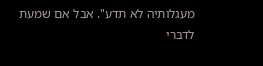מעגלותיה לא תדע". אבל אם שמעת לדברי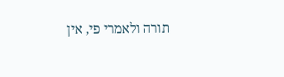תורה ולאמרי פי, אין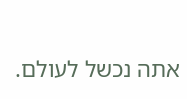אתה נכשל לעולם.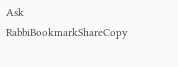Ask RabbiBookmarkShareCopy